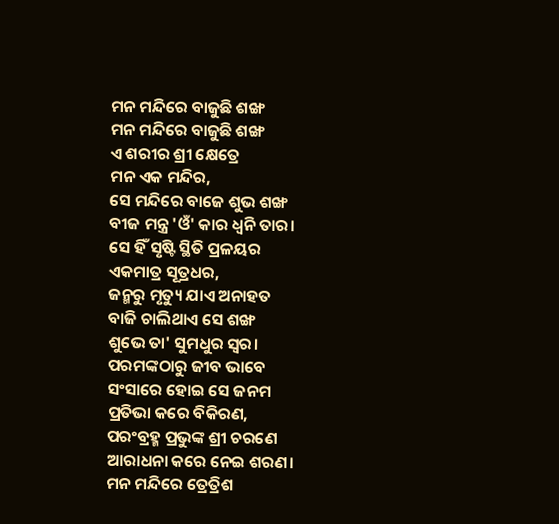ମନ ମନ୍ଦିରେ ବାଜୁଛି ଶଙ୍ଖ
ମନ ମନ୍ଦିରେ ବାଜୁଛି ଶଙ୍ଖ
ଏ ଶରୀର ଶ୍ରୀ କ୍ଷେତ୍ରେ
ମନ ଏକ ମନ୍ଦିର,
ସେ ମନ୍ଦିରେ ବାଜେ ଶୁଭ ଶଙ୍ଖ
ବୀଜ ମନ୍ତ୍ର 'ଓଁ' କାର ଧ୍ଵନି ତାର।
ସେ ହିଁ ସୃଷ୍ଟି ସ୍ଥିତି ପ୍ରଳୟର
ଏକମାତ୍ର ସୂତ୍ରଧର,
ଜନ୍ମରୁ ମୃତ୍ୟୁ ଯାଏ ଅନାହତ
ବାଜି ଚାଲିଥାଏ ସେ ଶଙ୍ଖ
ଶୁଭେ ତା' ସୁମଧୁର ସ୍ବର।
ପରମଙ୍କଠାରୁ ଜୀବ ଭାବେ
ସଂସାରେ ହୋଇ ସେ ଜନମ
ପ୍ରତିଭା କରେ ବିକିରଣ,
ପରଂବ୍ରହ୍ମ ପ୍ରଭୁଙ୍କ ଶ୍ରୀ ଚରଣେ
ଆରାଧନା କରେ ନେଇ ଶରଣ।
ମନ ମନ୍ଦିରେ ତ୍ରେତ୍ରିଶ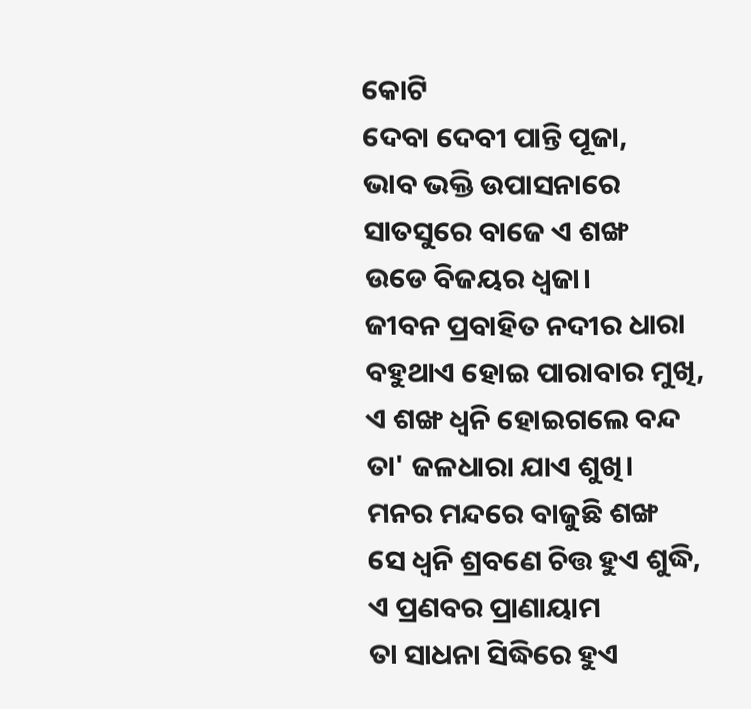କୋଟି
ଦେବା ଦେବୀ ପାନ୍ତି ପୂଜା,
ଭାବ ଭକ୍ତି ଉପାସନାରେ
ସାତସୁରେ ବାଜେ ଏ ଶଙ୍ଖ
ଉଡେ ବିଜୟର ଧ୍ଵଜା।
ଜୀବନ ପ୍ରବାହିତ ନଦୀର ଧାରା
ବହୁଥାଏ ହୋଇ ପାରାବାର ମୁଖି,
ଏ ଶଙ୍ଖ ଧ୍ଵନି ହୋଇଗଲେ ବନ୍ଦ
ତା' ଜଳଧାରା ଯାଏ ଶୁଖି।
ମନର ମନ୍ଦରେ ବାଜୁଛି ଶଙ୍ଖ
ସେ ଧ୍ଵନି ଶ୍ରବଣେ ଚିତ୍ତ ହୁଏ ଶୁଦ୍ଧି,
ଏ ପ୍ରଣବର ପ୍ରାଣାୟାମ
ତା ସାଧନା ସିଦ୍ଧିରେ ହୁଏ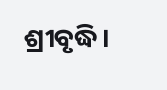ଶ୍ରୀବୃଦ୍ଧି।